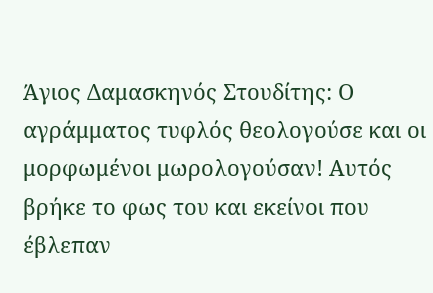Άγιος Δαμασκηνός Στουδίτης: Ο αγράμματος τυφλός θεολογούσε και οι μορφωμένοι μωρολογούσαν! Αυτός βρήκε το φως του και εκείνοι που έβλεπαν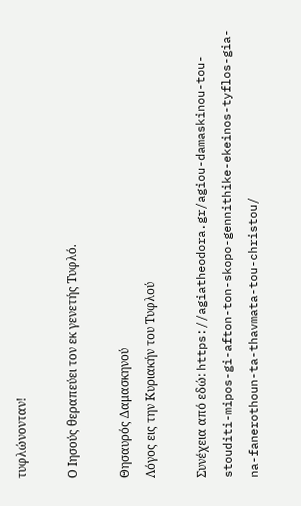τυφλώνονταν!

Ο Ιησούς θεραπεύει τον εκ γενετής Τυφλό.

Θησαυρός Δαμασκηνού
Λόγος εις την Κυριακήν του Τυφλού

Συνέχεια από εδώ: https://agiatheodora.gr/agiou-damaskinou-tou-stouditi-mipos-gi-afton-ton-skopo-gennithike-ekeinos-tyflos-gia-na-fanerothoun-ta-thavmata-tou-christou/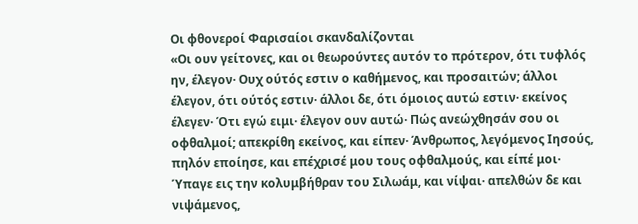Οι φθονεροί Φαρισαίοι σκανδαλίζονται
«Οι ουν γείτονες, και οι θεωρούντες αυτόν το πρότερον, ότι τυφλός ην, έλεγον· Ουχ ούτός εστιν ο καθήμενος, και προσαιτών; άλλοι έλεγον, ότι ούτός εστιν· άλλοι δε, ότι όμοιος αυτώ εστιν· εκείνος έλεγεν· Ότι εγώ ειμι· έλεγον ουν αυτώ· Πώς ανεώχθησάν σου οι οφθαλμοί; απεκρίθη εκείνος, και είπεν· Άνθρωπος, λεγόμενος Ιησούς, πηλόν εποίησε, και επέχρισέ μου τους οφθαλμούς, και είπέ μοι· Ύπαγε εις την κολυμβήθραν του Σιλωάμ, και νίψαι· απελθών δε και νιψάμενος,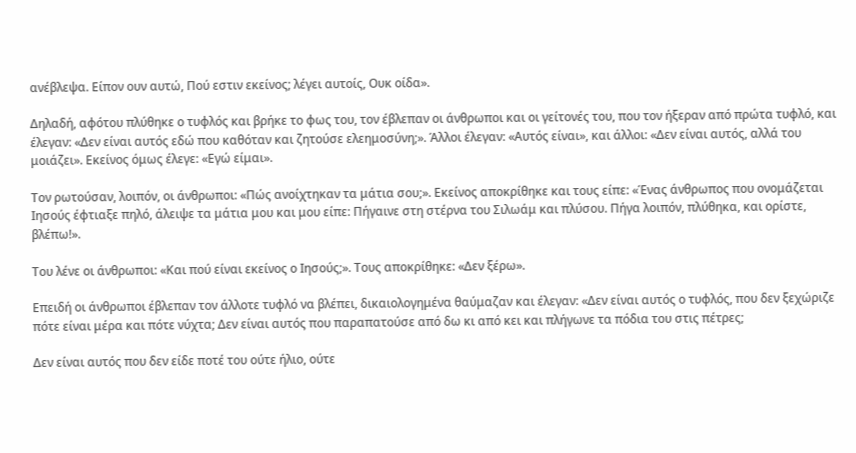ανέβλεψα. Είπον ουν αυτώ, Πού εστιν εκείνος; λέγει αυτοίς, Ουκ οίδα».

Δηλαδή, αφότου πλύθηκε ο τυφλός και βρήκε το φως του, τον έβλεπαν οι άνθρωποι και οι γείτονές του, που τον ήξεραν από πρώτα τυφλό, και έλεγαν: «Δεν είναι αυτός εδώ που καθόταν και ζητούσε ελεημοσύνη;». Άλλοι έλεγαν: «Αυτός είναι», και άλλοι: «Δεν είναι αυτός, αλλά του μοιάζει». Εκείνος όμως έλεγε: «Εγώ είμαι».

Τον ρωτούσαν, λοιπόν, οι άνθρωποι: «Πώς ανοίχτηκαν τα μάτια σου;». Εκείνος αποκρίθηκε και τους είπε: «Ένας άνθρωπος που ονομάζεται Ιησούς έφτιαξε πηλό, άλειψε τα μάτια μου και μου είπε: Πήγαινε στη στέρνα του Σιλωάμ και πλύσου. Πήγα λοιπόν, πλύθηκα, και ορίστε, βλέπω!».

Του λένε οι άνθρωποι: «Και πού είναι εκείνος ο Ιησούς;». Τους αποκρίθηκε: «Δεν ξέρω».

Επειδή οι άνθρωποι έβλεπαν τον άλλοτε τυφλό να βλέπει, δικαιολογημένα θαύμαζαν και έλεγαν: «Δεν είναι αυτός ο τυφλός, που δεν ξεχώριζε πότε είναι μέρα και πότε νύχτα; Δεν είναι αυτός που παραπατούσε από δω κι από κει και πλήγωνε τα πόδια του στις πέτρες;

Δεν είναι αυτός που δεν είδε ποτέ του ούτε ήλιο, ούτε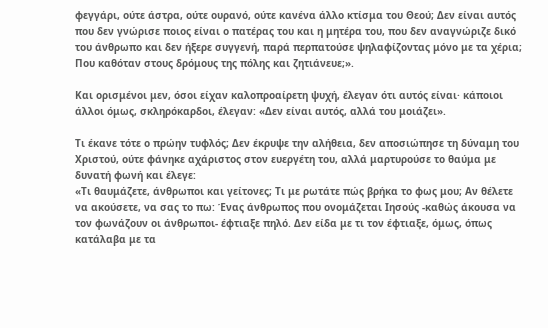φεγγάρι, ούτε άστρα, ούτε ουρανό, ούτε κανένα άλλο κτίσμα του Θεού; Δεν είναι αυτός που δεν γνώρισε ποιος είναι ο πατέρας του και η μητέρα του, που δεν αναγνώριζε δικό του άνθρωπο και δεν ήξερε συγγενή, παρά περπατούσε ψηλαφίζοντας μόνο με τα χέρια; Που καθόταν στους δρόμους της πόλης και ζητιάνευε;».

Και ορισμένοι μεν, όσοι είχαν καλοπροαίρετη ψυχή, έλεγαν ότι αυτός είναι· κάποιοι άλλοι όμως, σκληρόκαρδοι, έλεγαν: «Δεν είναι αυτός, αλλά του μοιάζει».

Τι έκανε τότε ο πρώην τυφλός; Δεν έκρυψε την αλήθεια, δεν αποσιώπησε τη δύναμη του Χριστού, ούτε φάνηκε αχάριστος στον ευεργέτη του, αλλά μαρτυρούσε το θαύμα με δυνατή φωνή και έλεγε:
«Τι θαυμάζετε, άνθρωποι και γείτονες; Τι με ρωτάτε πώς βρήκα το φως μου; Αν θέλετε να ακούσετε, να σας το πω: Ένας άνθρωπος που ονομάζεται Ιησούς -καθώς άκουσα να τον φωνάζουν οι άνθρωποι- έφτιαξε πηλό. Δεν είδα με τι τον έφτιαξε, όμως, όπως κατάλαβα με τα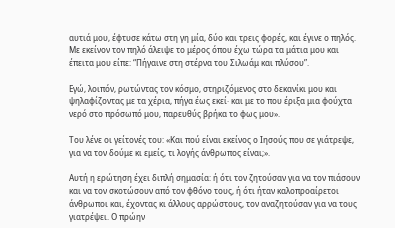αυτιά μου, έφτυσε κάτω στη γη μία, δύο και τρεις φορές, και έγινε ο πηλός. Με εκείνον τον πηλό άλειψε το μέρος όπου έχω τώρα τα μάτια μου και έπειτα μου είπε: “Πήγαινε στη στέρνα του Σιλωάμ και πλύσου”.

Εγώ, λοιπόν, ρωτώντας τον κόσμο, στηριζόμενος στο δεκανίκι μου και ψηλαφίζοντας με τα χέρια, πήγα έως εκεί· και με το που έριξα μια φούχτα νερό στο πρόσωπό μου, παρευθύς βρήκα το φως μου».

Του λένε οι γείτονές του: «Και πού είναι εκείνος ο Ιησούς που σε γιάτρεψε, για να τον δούμε κι εμείς, τι λογής άνθρωπος είναι;».

Αυτή η ερώτηση έχει διπλή σημασία: ή ότι τον ζητούσαν για να τον πιάσουν και να τον σκοτώσουν από τον φθόνο τους, ή ότι ήταν καλοπροαίρετοι άνθρωποι και, έχοντας κι άλλους αρρώστους, τον αναζητούσαν για να τους γιατρέψει. Ο πρώην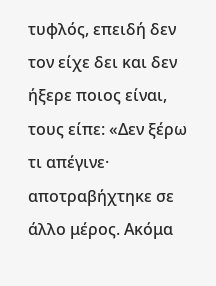τυφλός, επειδή δεν τον είχε δει και δεν ήξερε ποιος είναι, τους είπε: «Δεν ξέρω τι απέγινε· αποτραβήχτηκε σε άλλο μέρος. Ακόμα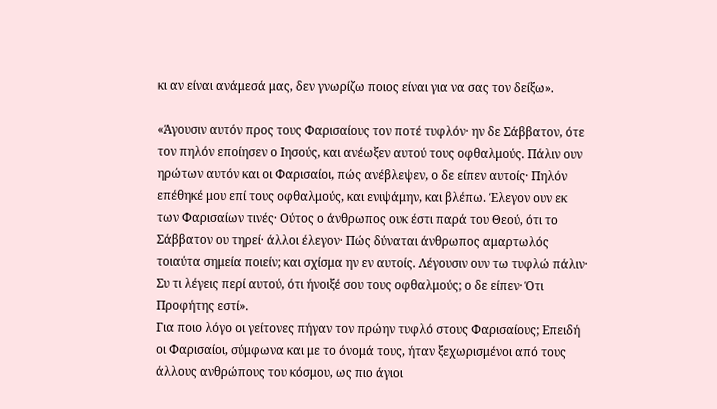κι αν είναι ανάμεσά μας, δεν γνωρίζω ποιος είναι για να σας τον δείξω».

«Άγουσιν αυτόν προς τους Φαρισαίους τον ποτέ τυφλόν· ην δε Σάββατον, ότε τον πηλόν εποίησεν ο Ιησούς, και ανέωξεν αυτού τους οφθαλμούς. Πάλιν ουν ηρώτων αυτόν και οι Φαρισαίοι, πώς ανέβλεψεν, ο δε είπεν αυτοίς· Πηλόν επέθηκέ μου επί τους οφθαλμούς, και ενιψάμην, και βλέπω. Έλεγον ουν εκ των Φαρισαίων τινές· Ούτος ο άνθρωπος ουκ έστι παρά του Θεού, ότι το Σάββατον ου τηρεί· άλλοι έλεγον· Πώς δύναται άνθρωπος αμαρτωλός τοιαύτα σημεία ποιείν; και σχίσμα ην εν αυτοίς. Λέγουσιν ουν τω τυφλώ πάλιν· Συ τι λέγεις περί αυτού, ότι ήνοιξέ σου τους οφθαλμούς; ο δε είπεν· Ότι Προφήτης εστί».
Για ποιο λόγο οι γείτονες πήγαν τον πρώην τυφλό στους Φαρισαίους; Επειδή οι Φαρισαίοι, σύμφωνα και με το όνομά τους, ήταν ξεχωρισμένοι από τους άλλους ανθρώπους του κόσμου, ως πιο άγιοι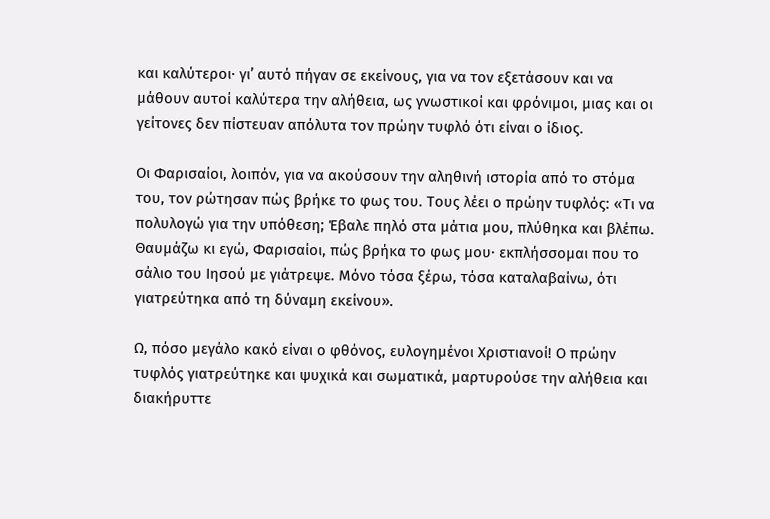και καλύτεροι· γι’ αυτό πήγαν σε εκείνους, για να τον εξετάσουν και να μάθουν αυτοί καλύτερα την αλήθεια, ως γνωστικοί και φρόνιμοι, μιας και οι γείτονες δεν πίστευαν απόλυτα τον πρώην τυφλό ότι είναι ο ίδιος.

Οι Φαρισαίοι, λοιπόν, για να ακούσουν την αληθινή ιστορία από το στόμα του, τον ρώτησαν πώς βρήκε το φως του. Τους λέει ο πρώην τυφλός: «Τι να πολυλογώ για την υπόθεση; Έβαλε πηλό στα μάτια μου, πλύθηκα και βλέπω. Θαυμάζω κι εγώ, Φαρισαίοι, πώς βρήκα το φως μου· εκπλήσσομαι που το σάλιο του Ιησού με γιάτρεψε. Μόνο τόσα ξέρω, τόσα καταλαβαίνω, ότι γιατρεύτηκα από τη δύναμη εκείνου».

Ω, πόσο μεγάλο κακό είναι ο φθόνος, ευλογημένοι Χριστιανοί! Ο πρώην τυφλός γιατρεύτηκε και ψυχικά και σωματικά, μαρτυρούσε την αλήθεια και διακήρυττε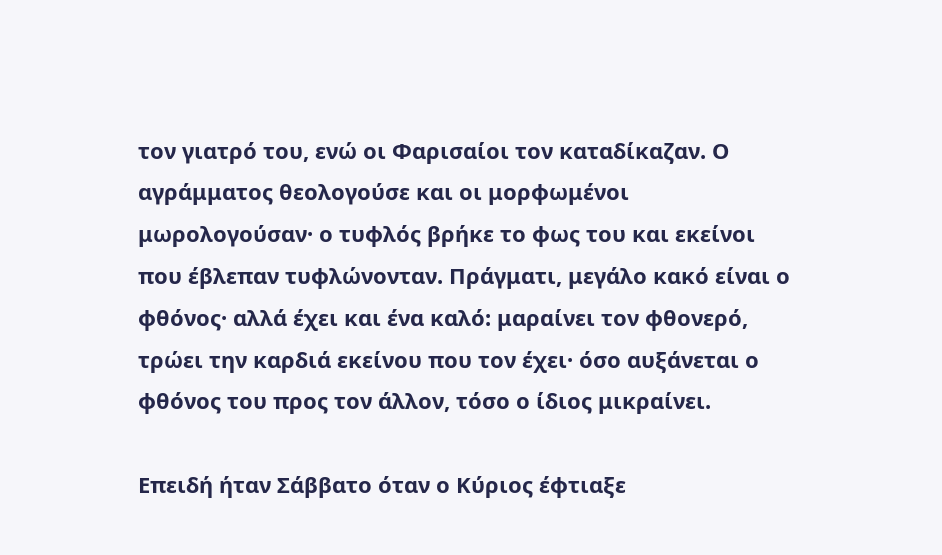τον γιατρό του, ενώ οι Φαρισαίοι τον καταδίκαζαν. Ο αγράμματος θεολογούσε και οι μορφωμένοι μωρολογούσαν· ο τυφλός βρήκε το φως του και εκείνοι που έβλεπαν τυφλώνονταν. Πράγματι, μεγάλο κακό είναι ο φθόνος· αλλά έχει και ένα καλό: μαραίνει τον φθονερό, τρώει την καρδιά εκείνου που τον έχει· όσο αυξάνεται ο φθόνος του προς τον άλλον, τόσο ο ίδιος μικραίνει.

Επειδή ήταν Σάββατο όταν ο Κύριος έφτιαξε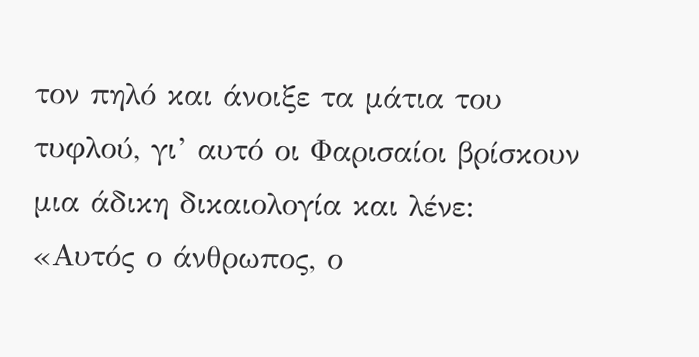τον πηλό και άνοιξε τα μάτια του τυφλού, γι’ αυτό οι Φαρισαίοι βρίσκουν μια άδικη δικαιολογία και λένε: «Αυτός ο άνθρωπος, ο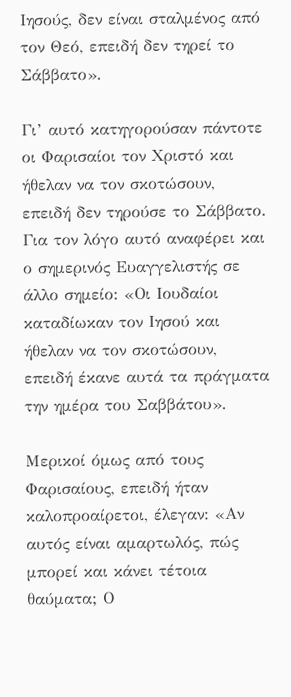Ιησούς, δεν είναι σταλμένος από τον Θεό, επειδή δεν τηρεί το Σάββατο».

Γι’ αυτό κατηγορούσαν πάντοτε οι Φαρισαίοι τον Χριστό και ήθελαν να τον σκοτώσουν, επειδή δεν τηρούσε το Σάββατο. Για τον λόγο αυτό αναφέρει και ο σημερινός Ευαγγελιστής σε άλλο σημείο: «Οι Ιουδαίοι καταδίωκαν τον Ιησού και ήθελαν να τον σκοτώσουν, επειδή έκανε αυτά τα πράγματα την ημέρα του Σαββάτου».

Μερικοί όμως από τους Φαρισαίους, επειδή ήταν καλοπροαίρετοι, έλεγαν: «Αν αυτός είναι αμαρτωλός, πώς μπορεί και κάνει τέτοια θαύματα; Ο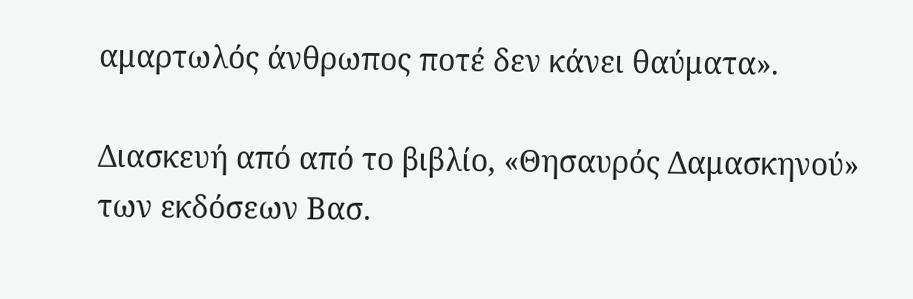αμαρτωλός άνθρωπος ποτέ δεν κάνει θαύματα».

Διασκευή από από το βιβλίο, «Θησαυρός Δαμασκηνού» των εκδόσεων Βασ.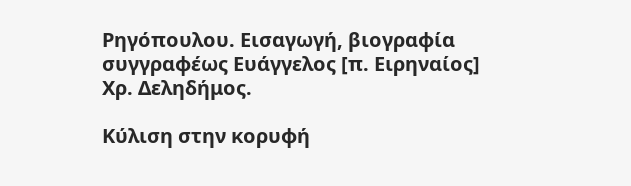Ρηγόπουλου. Εισαγωγή, βιογραφία συγγραφέως Ευάγγελος [π. Ειρηναίος] Χρ. Δεληδήμος.

Κύλιση στην κορυφή